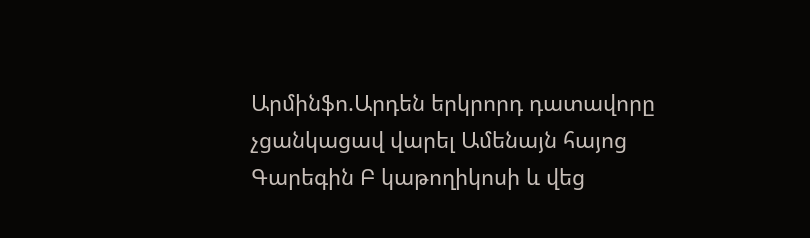Արմինֆո.Արդեն երկրորդ դատավորը չցանկացավ վարել Ամենայն հայոց Գարեգին Բ կաթողիկոսի և վեց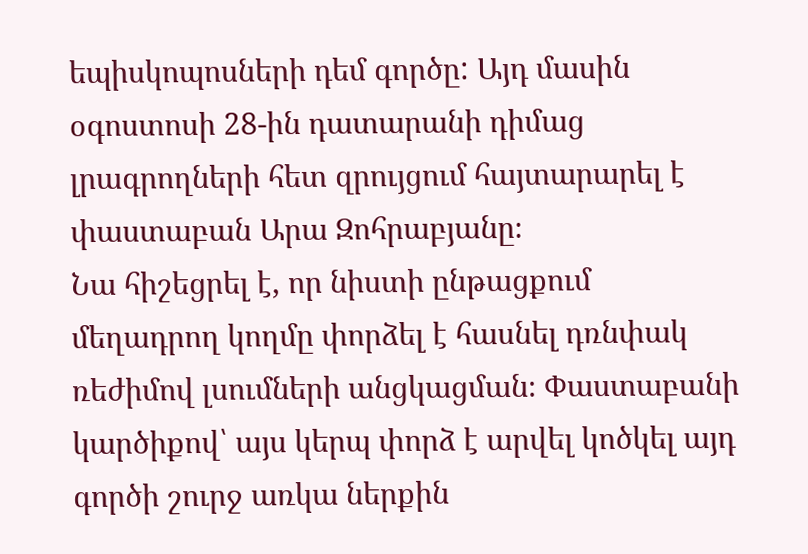եպիսկոպոսների դեմ գործը: Այդ մասին օգոստոսի 28-ին դատարանի դիմաց լրագրողների հետ զրույցում հայտարարել է փաստաբան Արա Զոհրաբյանը։
Նա հիշեցրել է, որ նիստի ընթացքում մեղադրող կողմը փորձել է հասնել դռնփակ ռեժիմով լսումների անցկացման։ Փաստաբանի կարծիքով՝ այս կերպ փորձ է արվել կոծկել այդ գործի շուրջ առկա ներքին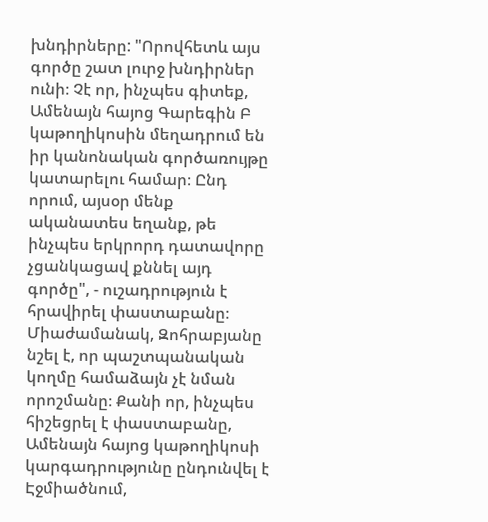խնդիրները: "Որովհետև այս գործը շատ լուրջ խնդիրներ ունի։ Չէ որ, ինչպես գիտեք, Ամենայն հայոց Գարեգին Բ կաթողիկոսին մեղադրում են իր կանոնական գործառույթը կատարելու համար։ Ընդ որում, այսօր մենք ականատես եղանք, թե ինչպես երկրորդ դատավորը չցանկացավ քննել այդ գործը", - ուշադրություն է հրավիրել փաստաբանը։
Միաժամանակ, Զոհրաբյանը նշել է, որ պաշտպանական կողմը համաձայն չէ նման որոշմանը։ Քանի որ, ինչպես հիշեցրել է փաստաբանը, Ամենայն հայոց կաթողիկոսի կարգադրությունը ընդունվել է Էջմիածնում,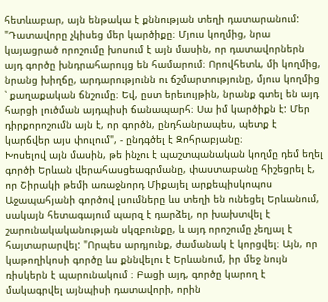հետևաբար, այն ենթակա է քննության տեղի դատարանում: "Դատավորը չկիսեց մեր կարծիքը։ Մյուս կողմից, նրա կայացրած որոշումը խոսում է այն մասին, որ դատավորներն այդ գործը խնդրահարույց են համարում։ Որովհետև, մի կողմից, նրանց խիղճը, արդարությունն ու ճշմարտությունը, մյուս կողմից ՝ քաղաքական ճնշումը։ Եվ, ըստ երեւույթին, նրանք գտել են այդ հարցի լուծման այդպիսի ճանապարհ։ Սա իմ կարծիքն է: Մեր դիրքորոշումն այն է, որ գործն, ընդհանրապես, պետք է կարճվեր այս փուլում", - ընդգծել է Զոհրաբյանը։
Խոսելով այն մասին, թե ինչու է պաշտպանական կողմը դեմ եղել գործի Երևան վերահասցեագրմանը, փաստաբանը հիշեցրել է, որ Շիրակի թեմի առաջնորդ Միքայել արքեպիսկոպոս Աջապահյանի գործով լսումները ևս տեղի են ունեցել Երևանում, սակայն հետագայում պարզ է դարձել, որ խախտվել է շարունակականության սկզբունքը, և այդ որոշումը չեղյալ է հայտարարվել: "Որպես արդյունք, ժամանակ է կորցվել։ Այն, որ կաթողիկոսի գործը ևս քննվելու է Երևանում, իր մեջ նույն ռիսկերն է պարունակում ։ Բացի այդ, գործը կարող է մակագրվել այնպիսի դատավորի, որին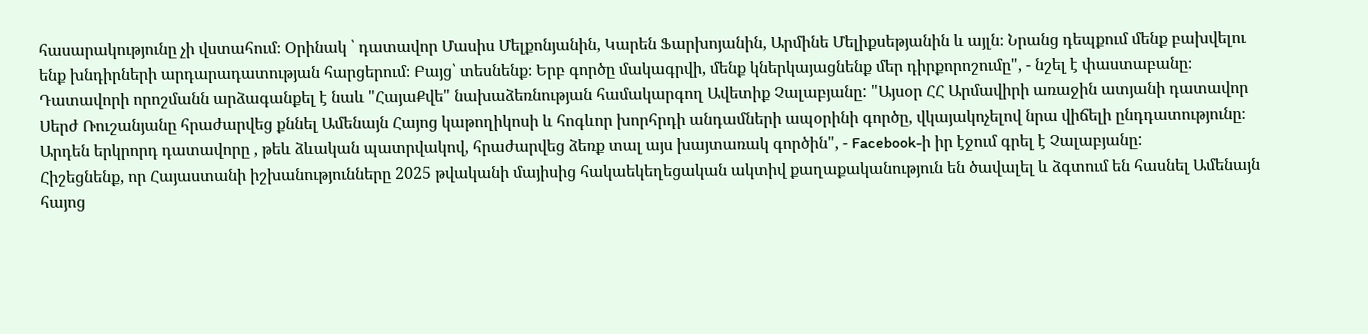հասարակությունը չի վստահում։ Օրինակ ՝ դատավոր Մասիս Մելքոնյանին, Կարեն Ֆարխոյանին, Արմինե Մելիքսեթյանին և այլն։ Նրանց դեպքում մենք բախվելու ենք խնդիրների արդարադատության հարցերում։ Բայց՝ տեսնենք։ Երբ գործը մակագրվի, մենք կներկայացնենք մեր դիրքորոշումը", - նշել է փաստաբանը։
Դատավորի որոշմանն արձագանքել է նաև "ՀայաՔվե" նախաձեռնության համակարգող Ավետիք Չալաբյանը: "Այսօր ՀՀ Արմավիրի առաջին ատյանի դատավոր Սերժ Ռուշանյանը հրաժարվեց քննել Ամենայն Հայոց կաթողիկոսի և հոգևոր խորհրդի անդամների ապօրինի գործը, վկայակոչելով նրա վիճելի ընդդատությունը։ Արդեն երկրորդ դատավորը , թեև ձևական պատրվակով, հրաժարվեց ձեռք տալ այս խայտառակ գործին", - Facebook-ի իր էջում գրել է Չալաբյանը:
Հիշեցնենք, որ Հայաստանի իշխանությունները 2025 թվականի մայիսից հակաեկեղեցական ակտիվ քաղաքականություն են ծավալել և ձգտում են հասնել Ամենայն հայոց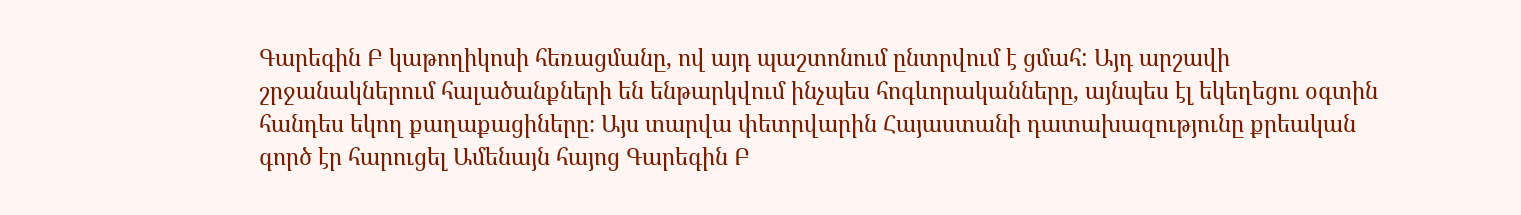Գարեգին Բ կաթողիկոսի հեռացմանը, ով այդ պաշտոնում ընտրվում է ցմահ: Այդ արշավի շրջանակներում հալածանքների են ենթարկվում ինչպես հոգևորականները, այնպես էլ եկեղեցու օգտին հանդես եկող քաղաքացիները։ Այս տարվա փետրվարին Հայաստանի դատախազությունը քրեական գործ էր հարուցել Ամենայն հայոց Գարեգին Բ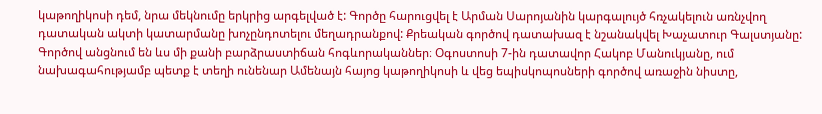կաթողիկոսի դեմ, նրա մեկնումը երկրից արգելված է: Գործը հարուցվել է Արման Սարոյանին կարգալույծ հռչակելուն առնչվող դատական ակտի կատարմանը խոչընդոտելու մեղադրանքով: Քրեական գործով դատախազ է նշանակվել Խաչատուր Գալստյանը: Գործով անցնում են ևս մի քանի բարձրաստիճան հոգևորականներ։ Օգոստոսի 7-ին դատավոր Հակոբ Մանուկյանը, ում նախագահությամբ պետք է տեղի ունենար Ամենայն հայոց կաթողիկոսի և վեց եպիսկոպոսների գործով առաջին նիստը,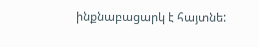ինքնաբացարկ է հայտնե: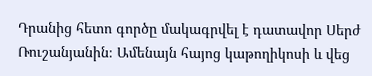Դրանից հետո գործը մակագրվել է դատավոր Սերժ Ռուշանյանին։ Ամենայն հայոց կաթողիկոսի և վեց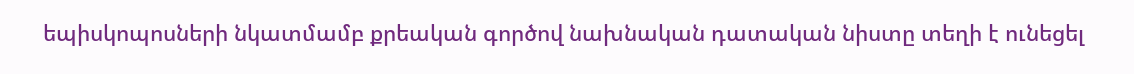եպիսկոպոսների նկատմամբ քրեական գործով նախնական դատական նիստը տեղի է ունեցել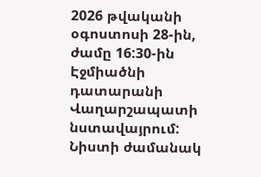2026 թվականի օգոստոսի 28-ին, ժամը 16:30-ին Էջմիածնի դատարանի Վաղարշապատի նստավայրում: Նիստի ժամանակ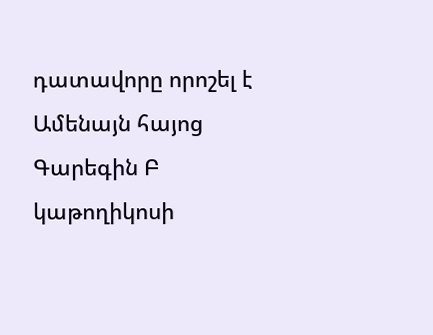դատավորը որոշել է Ամենայն հայոց Գարեգին Բ կաթողիկոսի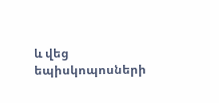և վեց եպիսկոպոսների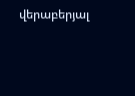վերաբերյալ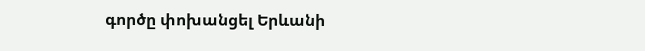գործը փոխանցել Երևանի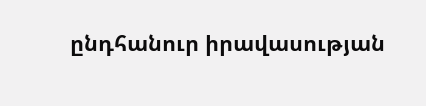ընդհանուր իրավասության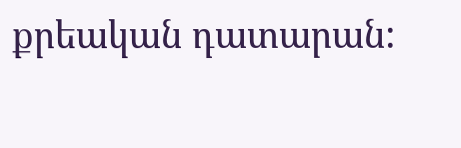քրեական դատարան: